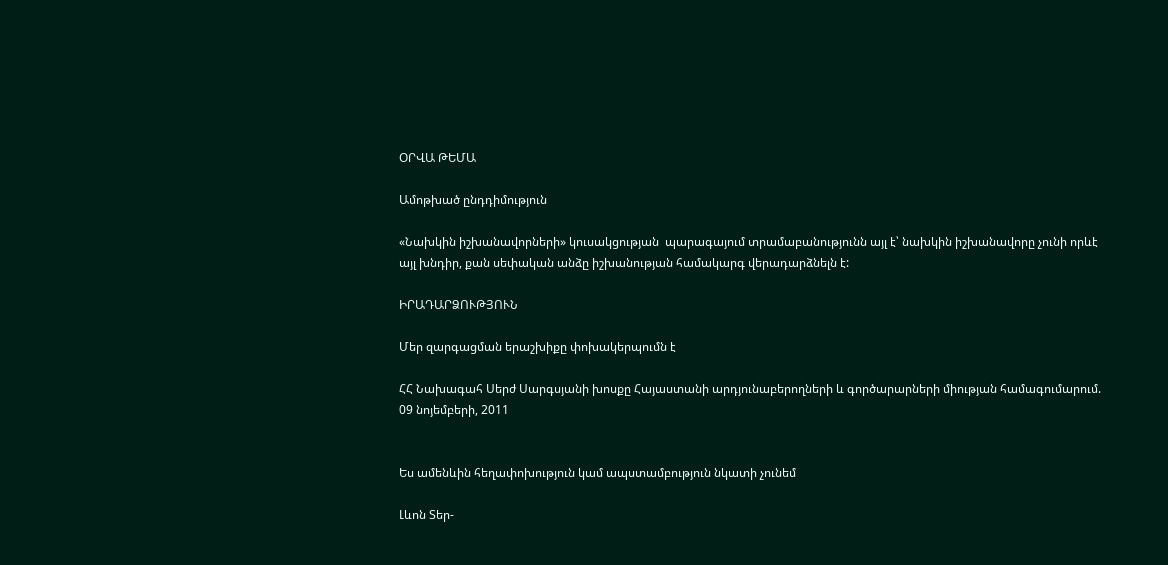ՕՐՎԱ ԹԵՄԱ

Ամոթխած ընդդիմություն

«Նախկին իշխանավորների» կուսակցության  պարագայում տրամաբանությունն այլ է՝ նախկին իշխանավորը չունի որևէ այլ խնդիր, քան սեփական անձը իշխանության համակարգ վերադարձնելն է:

ԻՐԱԴԱՐՁՈՒԹՅՈՒՆ

Մեր զարգացման երաշխիքը փոխակերպումն է

ՀՀ Նախագահ Սերժ Սարգսյանի խոսքը Հայաստանի արդյունաբերողների և գործարարների միության համագումարում.  09 նոյեմբերի, 2011


Ես ամենևին հեղափոխություն կամ ապստամբություն նկատի չունեմ

Լևոն Տեր-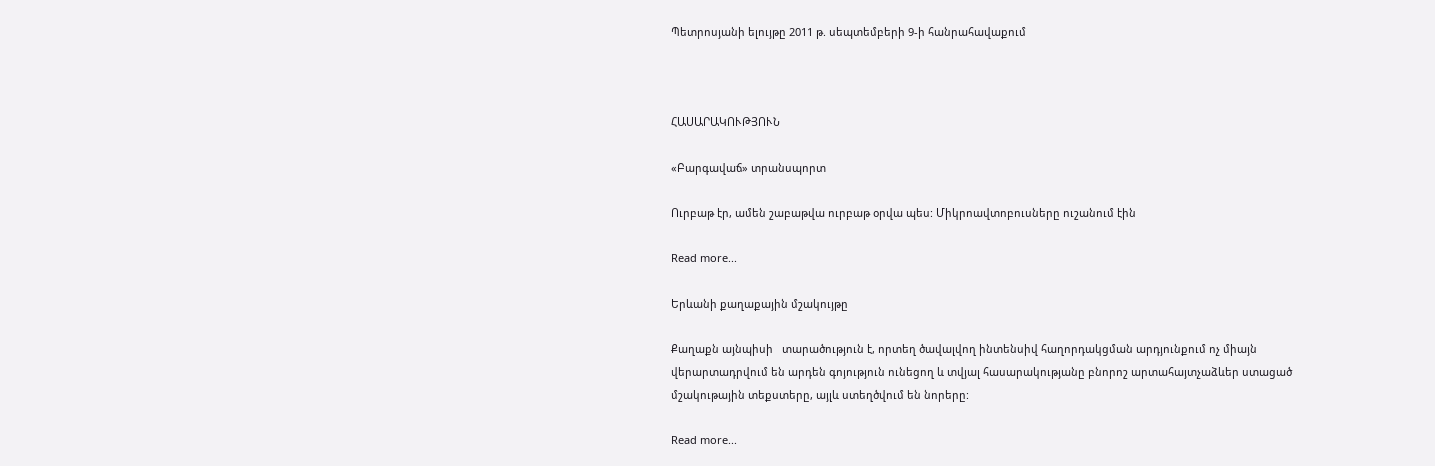Պետրոսյանի ելույթը 2011 թ. սեպտեմբերի 9-ի հանրահավաքում



ՀԱՍԱՐԱԿՈՒԹՅՈՒՆ

«Բարգավաճ» տրանսպորտ

Ուրբաթ էր, ամեն շաբաթվա ուրբաթ օրվա պես: Միկրոավտոբուսները ուշանում էին

Read more...

Երևանի քաղաքային մշակույթը

Քաղաքն այնպիսի   տարածություն է, որտեղ ծավալվող ինտենսիվ հաղորդակցման արդյունքում ոչ միայն վերարտադրվում են արդեն գոյություն ունեցող և տվյալ հասարակությանը բնորոշ արտահայտչաձևեր ստացած մշակութային տեքստերը, այլև ստեղծվում են նորերը:

Read more...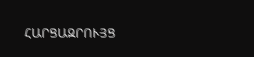ՀԱՐՑԱԶՐՈՒՅՑ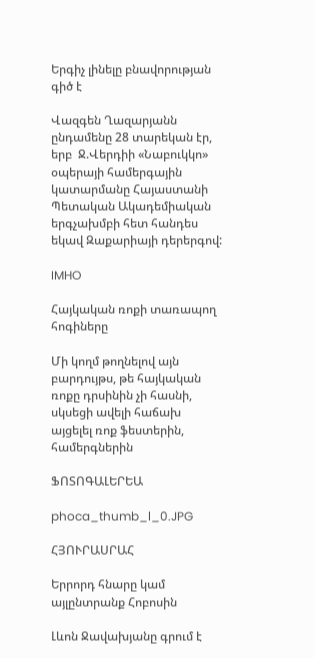Երգիչ լինելը բնավորության գիծ է

Վազգեն Ղազարյանն ընդամենը 28 տարեկան էր, երբ  Ջ.Վերդիի «Նաբուկկո» օպերայի համերգային կատարմանը Հայաստանի Պետական Ակադեմիական երգչախմբի հետ հանդես եկավ Զաքարիայի դերերգով:

IMHO

Հայկական ռոքի տառապող հոգիները

Մի կողմ թողնելով այն բարդույթս, թե հայկական ռոքը դրսինին չի հասնի, սկսեցի ավելի հաճախ այցելել ռոք ֆեստերին, համերգներին

ՖՈՏՈԳԱԼԵՐԵԱ

phoca_thumb_l_0.JPG

ՀՅՈՒՐԱՍՐԱՀ

Երրորդ հնարը կամ այլընտրանք Հոբոսին

Լևոն Ջավախյանը գրում է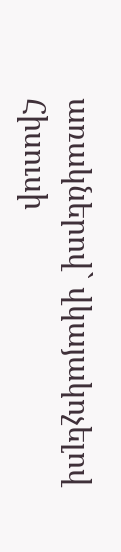առակներով` վկայակոչելով Հիսուսի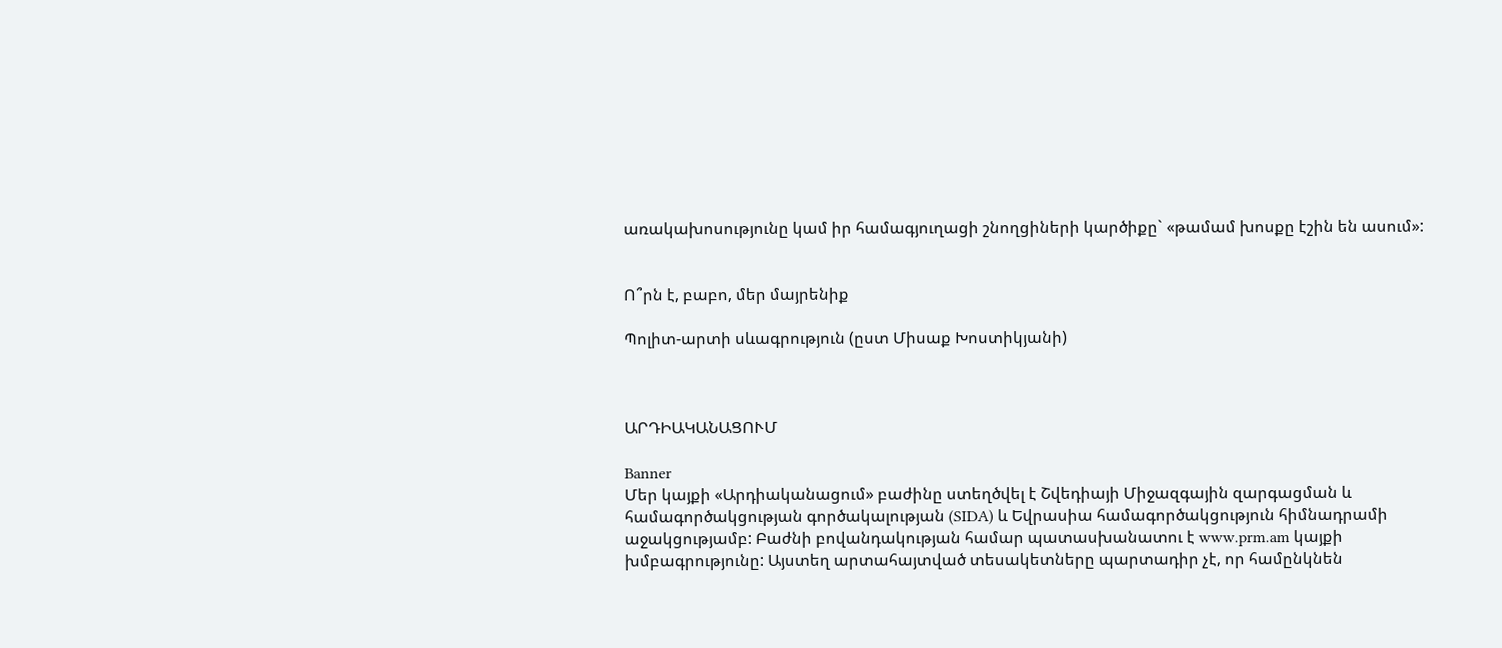առակախոսությունը կամ իր համագյուղացի շնողցիների կարծիքը` «թամամ խոսքը էշին են ասում»:


Ո՞րն է, բաբո, մեր մայրենիք

Պոլիտ-արտի սևագրություն (ըստ Միսաք Խոստիկյանի)



ԱՐԴԻԱԿԱՆԱՑՈՒՄ

Banner
Մեր կայքի «Արդիականացում» բաժինը ստեղծվել է Շվեդիայի Միջազգային զարգացման և համագործակցության գործակալության (SIDA) և Եվրասիա համագործակցություն հիմնադրամի աջակցությամբ: Բաժնի բովանդակության համար պատասխանատու է www.prm.am կայքի խմբագրությունը: Այստեղ արտահայտված տեսակետները պարտադիր չէ, որ համընկնեն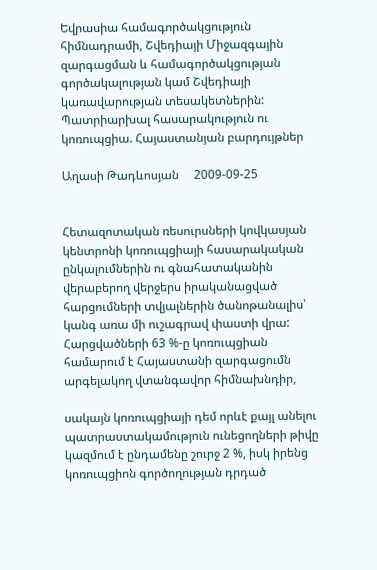Եվրասիա համագործակցություն հիմնադրամի, Շվեդիայի Միջազգային զարգացման և համագործակցության գործակալության կամ Շվեդիայի կառավարության տեսակետներին:
Պատրիարխալ հասարակություն ու կոռուպցիա. Հայաստանյան բարդույթներ

Աղասի Թադևոսյան     2009-09-25


Հետազոտական ռեսուրսների կովկասյան կենտրոնի կոռուպցիայի հասարակական ընկալումներին ու գնահատականին վերաբերող վերջերս իրականացված հարցումների տվյալներին ծանոթանալիս՝ կանգ առա մի ուշագրավ փաստի վրա: Հարցվածների 63 %-ը կոռուպցիան համարում է Հայաստանի զարգացումն արգելակող վտանգավոր հիմնախնդիր,

սակայն կոռուպցիայի դեմ որևէ քայլ անելու պատրաստակամություն ունեցողների թիվը կազմում է ընդամենը շուրջ 2 %, իսկ իրենց կոռուպցիոն գործողության դրդած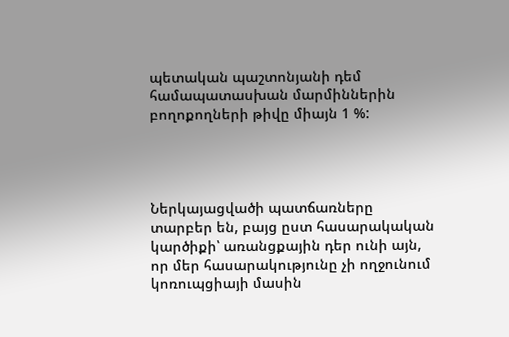պետական պաշտոնյանի դեմ համապատասխան մարմիններին բողոքողների թիվը միայն 1 %:




Ներկայացվածի պատճառները տարբեր են, բայց ըստ հասարակական կարծիքի՝ առանցքային դեր ունի այն, որ մեր հասարակությունը չի ողջունում կոռուպցիայի մասին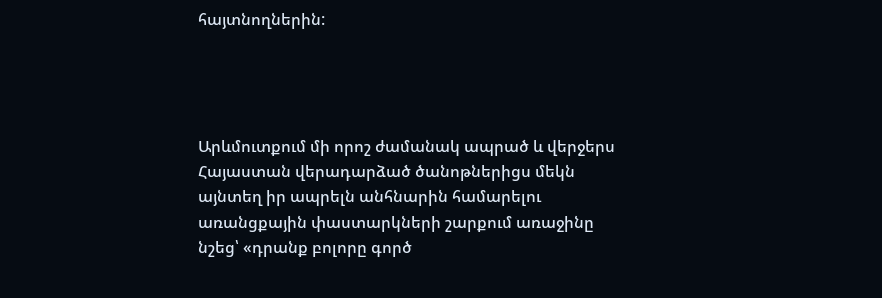հայտնողներին:




Արևմուտքում մի որոշ ժամանակ ապրած և վերջերս Հայաստան վերադարձած ծանոթներիցս մեկն այնտեղ իր ապրելն անհնարին համարելու առանցքային փաստարկների շարքում առաջինը նշեց՝ «դրանք բոլորը գործ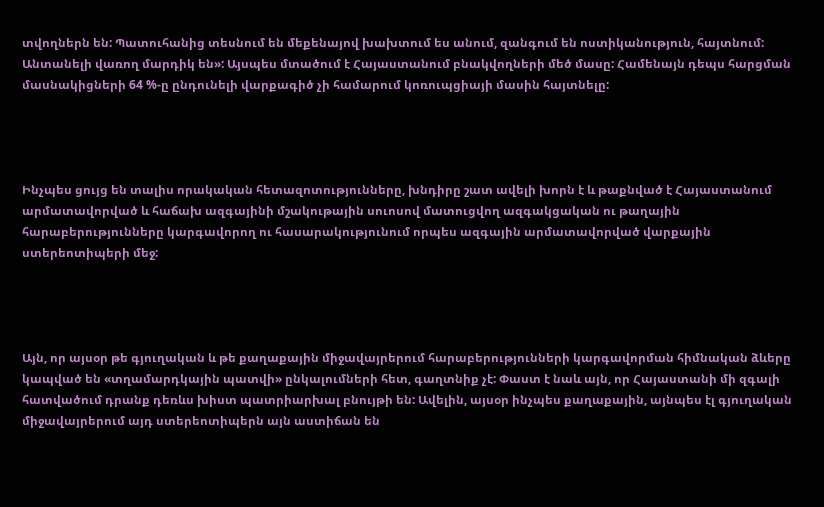տվողներն են: Պատուհանից տեսնում են մեքենայով խախտում ես անում, զանգում են ոստիկանություն, հայտնում: Անտանելի վառող մարդիկ են»: Այսպես մտածում է Հայաստանում բնակվողների մեծ մասը: Համենայն դեպս հարցման մասնակիցների 64 %-ը ընդունելի վարքագիծ չի համարում կոռուպցիայի մասին հայտնելը:




Ինչպես ցույց են տալիս որակական հետազոտությունները, խնդիրը շատ ավելի խորն է և թաքնված է Հայաստանում արմատավորված և հաճախ ազգայինի մշակութային սուոսով մատուցվող ազգակցական ու թաղային հարաբերությունները կարգավորող ու հասարակությունում որպես ազգային արմատավորված վարքային ստերեոտիպերի մեջ:




Այն, որ այսօր թե գյուղական և թե քաղաքային միջավայրերում հարաբերությունների կարգավորման հիմնական ձևերը կապված են «տղամարդկային պատվի» ընկալումների հետ, գաղտնիք չէ: Փաստ է նաև այն, որ Հայաստանի մի զգալի հատվածում դրանք դեռևս խիստ պատրիարխալ բնույթի են: Ավելին, այսօր ինչպես քաղաքային, այնպես էլ գյուղական միջավայրերում այդ ստերեոտիպերն այն աստիճան են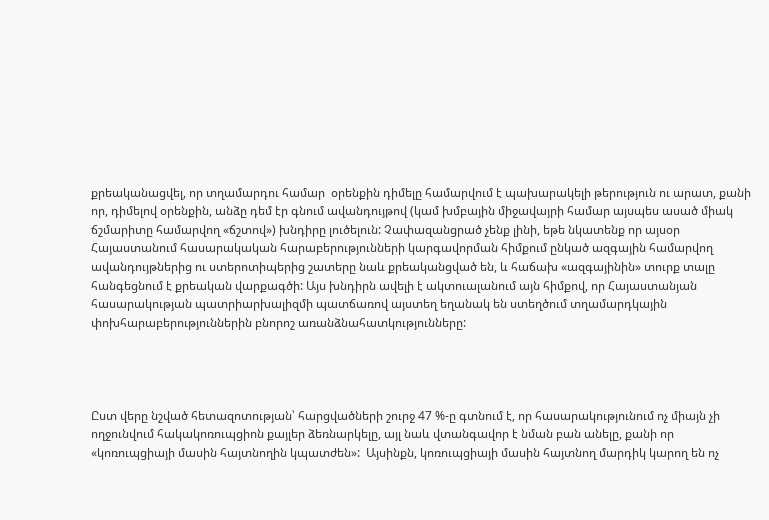քրեականացվել, որ տղամարդու համար  օրենքին դիմելը համարվում է պախարակելի թերություն ու արատ, քանի որ, դիմելով օրենքին, անձը դեմ էր գնում ավանդույթով (կամ խմբային միջավայրի համար այսպես ասած միակ ճշմարիտը համարվող «ճշտով») խնդիրը լուծելուն: Չափազանցրած չենք լինի, եթե նկատենք որ այսօր Հայաստանում հասարակական հարաբերությունների կարգավորման հիմքում ընկած ազգային համարվող ավանդույթներից ու ստերոտիպերից շատերը նաև քրեականցված են, և հաճախ «ազգայինին» տուրք տալը հանգեցնում է քրեական վարքագծի: Այս խնդիրն ավելի է ակտուալանում այն հիմքով, որ Հայաստանյան հասարակության պատրիարխալիզմի պատճառով այստեղ եղանակ են ստեղծում տղամարդկային փոխհարաբերություններին բնորոշ առանձնահատկությունները:




Ըստ վերը նշված հետազոտության՝ հարցվածների շուրջ 47 %-ը գտնում է, որ հասարակությունում ոչ միայն չի ողջունվում հակակոռուպցիոն քայլեր ձեռնարկելը, այլ նաև վտանգավոր է նման բան անելը, քանի որ «կոռուպցիայի մասին հայտնողին կպատժեն»:  Այսինքն, կոռուպցիայի մասին հայտնող մարդիկ կարող են ոչ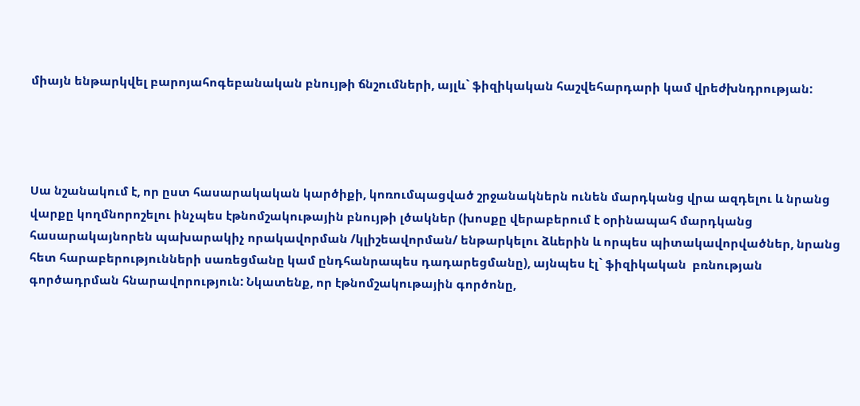միայն ենթարկվել բարոյահոգեբանական բնույթի ճնշումների, այլև` ֆիզիկական հաշվեհարդարի կամ վրեժխնդրության:




Սա նշանակում է, որ ըստ հասարակական կարծիքի, կոռումպացված շրջանակներն ունեն մարդկանց վրա ազդելու և նրանց վարքը կողմնորոշելու ինչպես էթնոմշակութային բնույթի լծակներ (խոսքը վերաբերում է օրինապահ մարդկանց հասարակայնորեն պախարակիչ որակավորման /կլիշեավորման/ ենթարկելու ձևերին և որպես պիտակավորվածներ, նրանց հետ հարաբերությունների սառեցմանը կամ ընդհանրապես դադարեցմանը), այնպես էլ` ֆիզիկական  բռնության գործադրման հնարավորություն: Նկատենք, որ էթնոմշակութային գործոնը,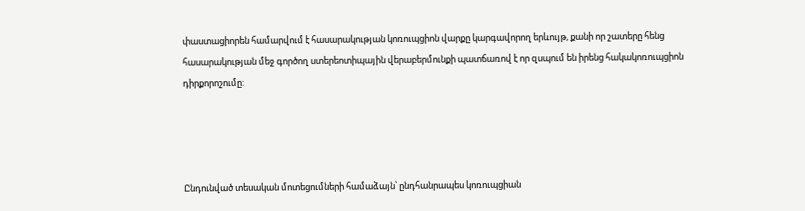փաստացիորեն համարվում է հասարակության կոռուպցիոն վարքը կարգավորող երևույթ, քանի որ շատերը հենց հասարակության մեջ գործող ստերեոտիպային վերաբերմունքի պատճառով է որ զսպում են իրենց հակակոռուպցիոն դիրքորոշումը:




Ընդունված տեսական մոտեցումների համաձայն՝ ընդհանրապես կոռուպցիան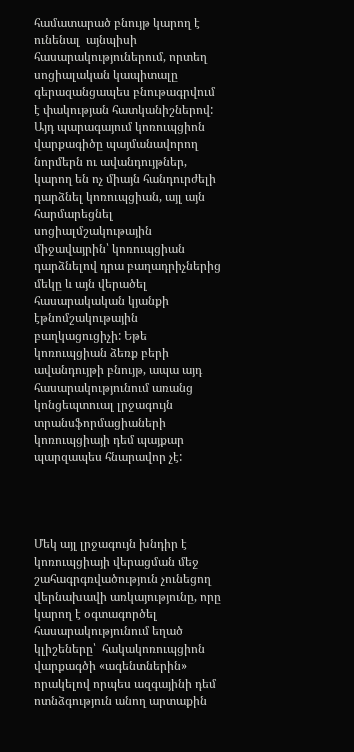համատարած բնույթ կարող է ունենալ  այնպիսի հասարակություներում, որտեղ սոցիալական կապիտալը գերազանցապես բնութագրվում է փակության հատկանիշներով: Այդ պարագայում կոռուպցիոն վարքագիծը պայմանավորող նորմերն ու ավանդույթներ, կարող են ոչ միայն հանդուրժելի դարձնել կոռուպցիան, այլ այն հարմարեցնել սոցիալմշակութային միջավայրին՝ կոռուպցիան դարձնելով դրա բաղադրիչներից մեկը և այն վերածել հասարակական կյանքի էթնոմշակութային բաղկացուցիչի: Եթե կոռուպցիան ձեռք բերի ավանդույթի բնույթ, ապա այդ հասարակությունում առանց կոնցեպտուալ լրջագույն տրանսֆորմացիաների կոռուպցիայի դեմ պայքար պարզապես հնարավոր չէ:




Մեկ այլ լրջագույն խնդիր է կոռուպցիայի վերացման մեջ շահագրգռվածություն չունեցող վերնախավի առկայությունը, որը կարող է օգտագործել հասարակությունում եղած կլիշեները՝  հակակոռուպցիոն վարքագծի «ագենտներին» որակելով որպես ազգայինի դեմ ոտնձգություն անող արտաքին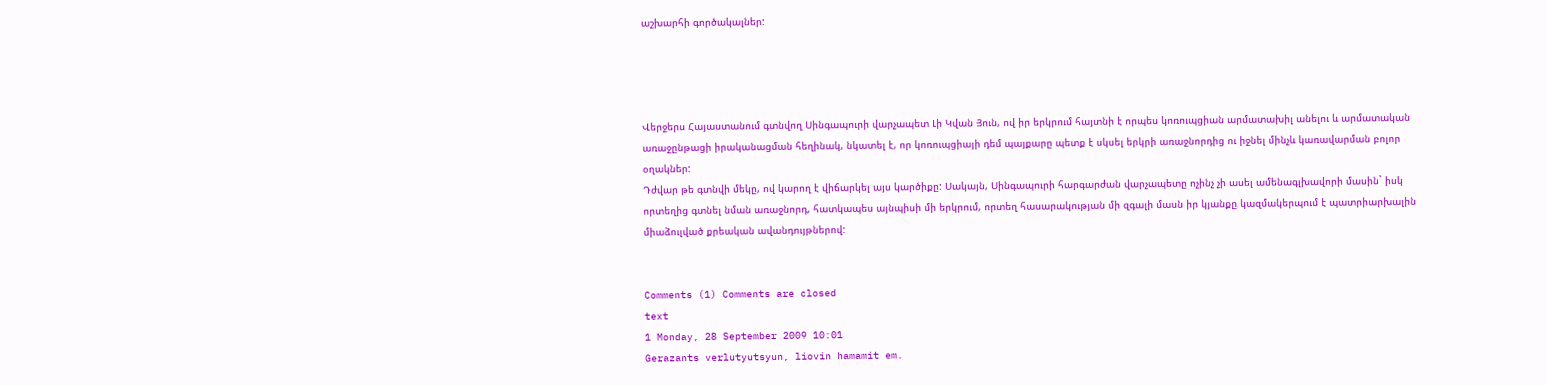աշխարհի գործակալներ:




Վերջերս Հայաստանում գտնվող Սինգապուրի վարչապետ Լի Կվան Յուն, ով իր երկրում հայտնի է որպես կոռուպցիան արմատախիլ անելու և արմատական առաջընթացի իրականացման հեղինակ, նկատել է, որ կոռուպցիայի դեմ պայքարը պետք է սկսել երկրի առաջնորդից ու իջնել մինչև կառավարման բոլոր օղակներ:
Դժվար թե գտնվի մեկը, ով կարող է վիճարկել այս կարծիքը: Սակայն, Սինգապուրի հարգարժան վարչապետը ոչինչ չի ասել ամենագլխավորի մասին` իսկ որտեղից գտնել նման առաջնորդ, հատկապես այնպիսի մի երկրում, որտեղ հասարակության մի զգալի մասն իր կյանքը կազմակերպում է պատրիարխալին միաձուլված քրեական ավանդույթներով:


Comments (1) Comments are closed
text
1 Monday, 28 September 2009 10:01
Gerazants verlutyutsyun, liovin hamamit em.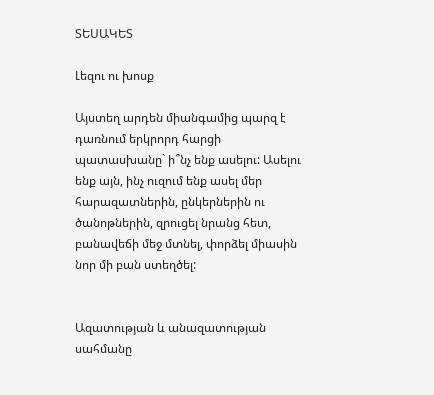ՏԵՍԱԿԵՏ

Լեզու ու խոսք

Այստեղ արդեն միանգամից պարզ է դառնում երկրորդ հարցի պատասխանը` ի՞նչ ենք ասելու: Ասելու ենք այն, ինչ ուզում ենք ասել մեր հարազատներին, ընկերներին ու ծանոթներին, զրուցել նրանց հետ, բանավեճի մեջ մտնել, փորձել միասին նոր մի բան ստեղծել:


Ազատության և անազատության սահմանը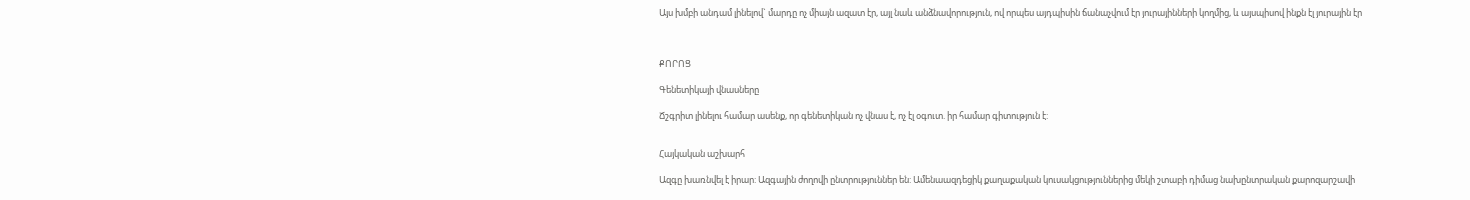Այս խմբի անդամ լինելով` մարդը ոչ միայն ազատ էր, այլ նաև անձնավորություն, ով որպես այդպիսին ճանաչվում էր յուրայինների կողմից, և այսպիսով ինքն էլ յուրային էր



ՔՈՐՈՑ

Գենետիկայի վնասները

Ճշգրիտ լինելու համար ասենք, որ գենետիկան ոչ վնաս է, ոչ էլ օգուտ. իր համար գիտություն է:


Հայկական աշխարհ

Ազգը խառնվել է իրար: Ազգային ժողովի ընտրություններ են: Ամենաազդեցիկ քաղաքական կուսակցություններից մեկի շտաբի դիմաց նախընտրական քարոզարշավի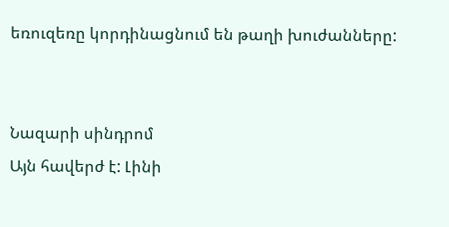եռուզեռը կորդինացնում են թաղի խուժանները:


Նազարի սինդրոմ
Այն հավերժ է: Լինի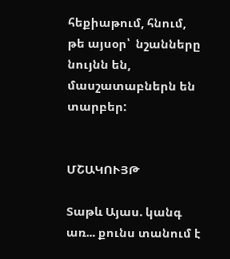հեքիաթում, հնում, թե այսօր՝  նշանները նույնն են, մասշատաբներն են տարբեր:


ՄՇԱԿՈՒՅԹ

Տաթև Այաս. կանգ առ... քունս տանում է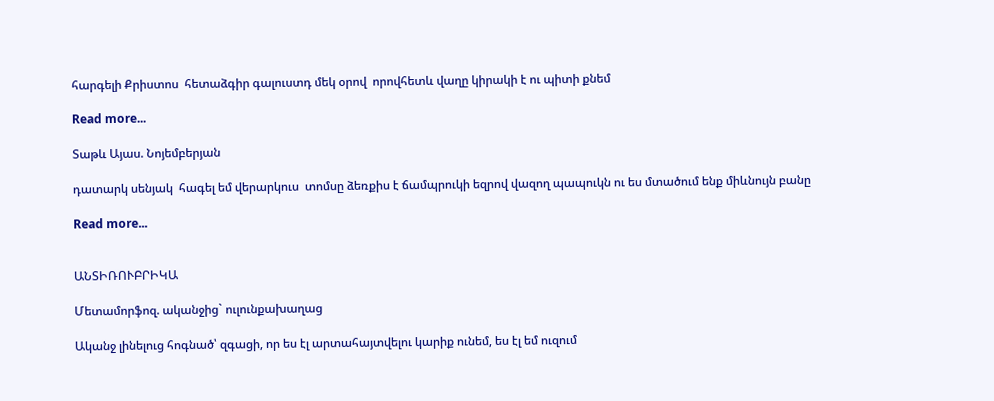հարգելի Քրիստոս  հետաձգիր գալուստդ մեկ օրով  որովհետև վաղը կիրակի է ու պիտի քնեմ

Read more...

Տաթև Այաս. Նոյեմբերյան

դատարկ սենյակ  հագել եմ վերարկուս  տոմսը ձեռքիս է ճամպրուկի եզրով վազող պապուկն ու ես մտածում ենք միևնույն բանը

Read more...


ԱՆՏԻՌՈՒԲՐԻԿԱ

Մետամորֆոզ. ականջից` ուլունքախաղաց

Ականջ լինելուց հոգնած՝ զգացի, որ ես էլ արտահայտվելու կարիք ունեմ, ես էլ եմ ուզում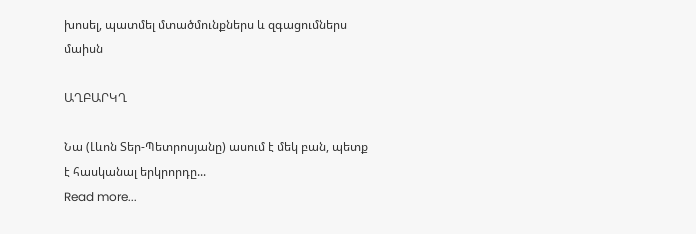խոսել, պատմել մտածմունքներս և զգացումներս մաիսն

ԱՂԲԱՐԿՂ

Նա (Լևոն Տեր-Պետրոսյանը) ասում է մեկ բան, պետք է հասկանալ երկրորդը...
Read more...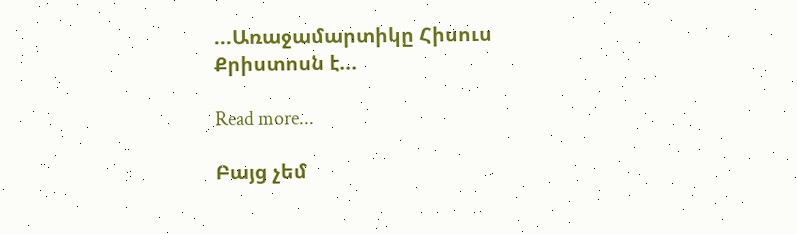...Առաջամարտիկը Հիսուս Քրիստոսն է...

Read more...

Բայց չեմ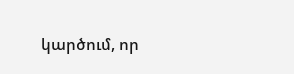կարծում, որ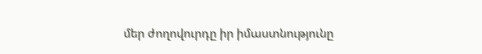մեր ժողովուրդը իր իմաստնությունը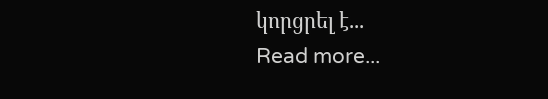կորցրել է...
Read more...